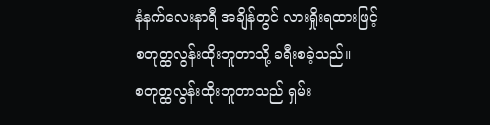နံနက်လေးနာရီ အချိန်တွင် လားရှိုးရထားဖြင့်
စတုတ္ထလွန်းထိုးဘူတာသို့ ခရီးစခဲ့သည်။
စတုတ္ထလွန်းထိုးဘူတာသည် ရှမ်း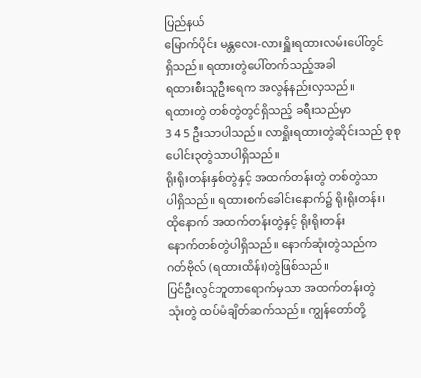ပြည်နယ်
မြောက်ပိုင်း မန္တလေး-လားရှိူးရထားလမ်းပေါ်တွင်
ရှိသည်။ ရထားတွဲပေါ်တက်သည့်အခါ
ရထားစီးသူဦးရေက အလွန်နည်းလှသည်။
ရထားတွဲ တစ်တွဲတွင်ရှိသည့် ခရီးသည်မှာ
3 4 5 ဦးသာပါသည်။ လာရှိုးရထားတွဲဆိုင်းသည် စုစုပေါင်း၃တွဲသာပါရှိသည်။
ရိုးရိုးတန်းနှစ်တွဲနှင့် အထက်တန်းတွဲ တစ်တွဲသာ
ပါရှိသည်။ ရထားစက်ခေါင်းနောက်၌ ရိုးရိုးတန်း၊
ထိုနောက် အထက်တန်းတွဲနှင့် ရိုးရိုးတန်း
နောက်တစ်တွဲပါရှိသည်။ နောက်ဆုံးတွဲသည်က
ဂတ်ဗိုလ် (ရထားထိန်း)တွဲဖြစ်သည်။
ပြင်ဦးလွင်ဘူတာရောက်မှသာ အထက်တန်းတွဲ
သုံးတွဲ ထပ်မံချိတ်ဆက်သည်။ ကျွန်တော်တို့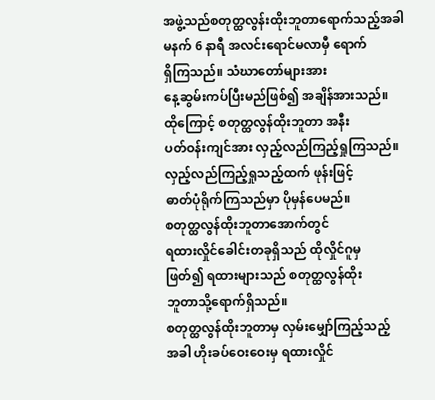အဖွဲ့သည်စတုတ္ထလွန်းထိုးဘူတာရောက်သည့်အခါ
မနက် 6 နာရီ အလင်းရောင်မလာမှီ ရောက်
ရှိကြသည်။ သံဃာတော်များအား
နေ့ဆွမ်းကပ်ပြီးမည်ဖြစ်၍ အချိန်အားသည်။
ထိုကြောင့် စတုတ္ထလွန်ထိုးဘူတာ အနီး
ပတ်ဝန်းကျင်အား လှည့်လည်ကြည့်ရှုကြသည်။
လှည့်လည်ကြည့်ရှုသည့်ထက် ဖုန်းဖြင့်
ဓာတ်ပုံရိုက်ကြသည်မှာ ပိုမှန်ပေမည်။
စတုတ္ထလွန်ထိုးဘူတာအောက်တွင်
ရထားလှိုင်ခေါင်းတခုရှိသည် ထိုလှိုင်ဂူမှ
ဖြတ်၍ ရထားများသည် စတုတ္ထလွန်ထိုး
ဘူတာသို့ရောက်ရှိသည်။
စတုတ္ထလွန်ထိုးဘူတာမှ လှမ်းမျှော်ကြည့်သည့်
အခါ ဟိုးခပ်ဝေးဝေးမှ ရထားလှိုင်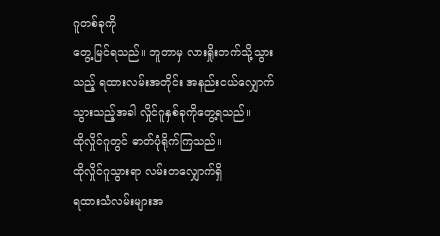ဂူတစ်ခုကို
တွေ့မြင်ရသည်။ ဘူတာမှ လားရှိုးဘက်သို့သွား
သည့် ရထားလမ်းအတိုင်း အနည်းငယ်လျှောက်
သွားသည့်အခါ လှိုင်ဂူနှစ်ခုကိုတွေ့ရသည်။
ထိုလှိုင်ဂူတွင် ဓာတ်ပုံရိုက်ကြသည်။
ထိုလှိုင်ဂူသွားရာ လမ်းတလျှောက်ရှိ
ရထားသံလမ်းများအ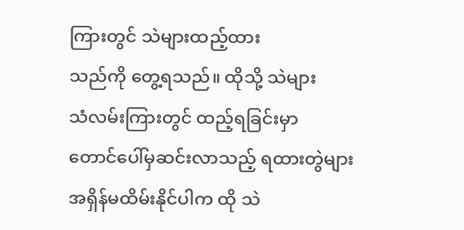ကြားတွင် သဲများထည့်ထား
သည်ကို တွေ့ရသည်။ ထိုသို့ သဲများ
သံလမ်းကြားတွင် ထည့်ရခြင်းမှာ
တောင်ပေါ်မှဆင်းလာသည့် ရထားတွဲများ
အရှိန်မထိမ်းနိုင်ပါက ထို သဲ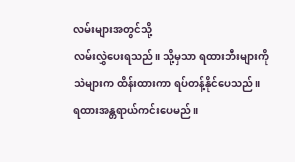လမ်းများအတွင်သို့
လမ်းလွှဲပေးရသည်။ သို့မှသာ ရထားဘီးများကို
သဲများက ထိန်းထားကာ ရပ်တန့်နိုင်ပေသည်။
ရထားအန္တရာယ်ကင်းပေမည်။